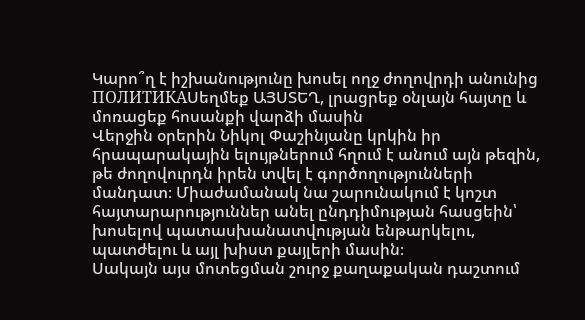Կարո՞ղ է իշխանությունը խոսել ողջ ժողովրդի անունից
ПОЛИТИКАՍեղմեք ԱՅՍՏԵՂ, լրացրեք օնլայն հայտը և մոռացեք հոսանքի վարձի մասին
Վերջին օրերին Նիկոլ Փաշինյանը կրկին իր հրապարակային ելույթներում հղում է անում այն թեզին, թե ժողովուրդն իրեն տվել է գործողությունների մանդատ։ Միաժամանակ նա շարունակում է կոշտ հայտարարություններ անել ընդդիմության հասցեին՝ խոսելով պատասխանատվության ենթարկելու, պատժելու և այլ խիստ քայլերի մասին։
Սակայն այս մոտեցման շուրջ քաղաքական դաշտում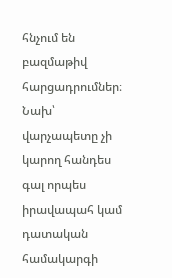հնչում են բազմաթիվ հարցադրումներ։ Նախ՝ վարչապետը չի կարող հանդես գալ որպես իրավապահ կամ դատական համակարգի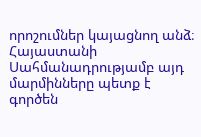որոշումներ կայացնող անձ։ Հայաստանի Սահմանադրությամբ այդ մարմինները պետք է գործեն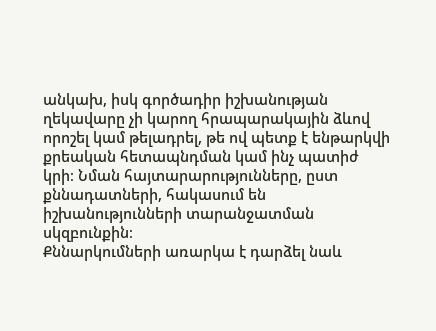անկախ, իսկ գործադիր իշխանության ղեկավարը չի կարող հրապարակային ձևով որոշել կամ թելադրել, թե ով պետք է ենթարկվի քրեական հետապնդման կամ ինչ պատիժ կրի։ Նման հայտարարությունները, ըստ քննադատների, հակասում են իշխանությունների տարանջատման սկզբունքին։
Քննարկումների առարկա է դարձել նաև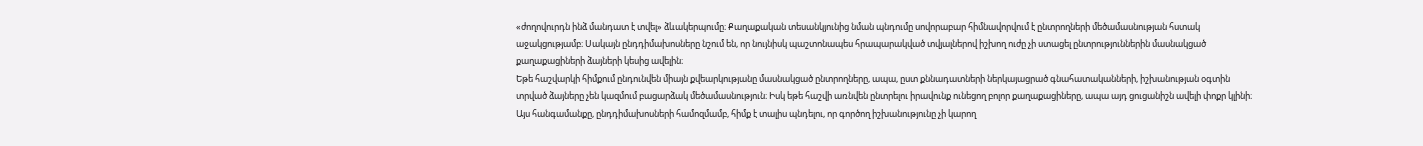«ժողովուրդն ինձ մանդատ է տվել» ձևակերպումը։ Քաղաքական տեսանկյունից նման պնդումը սովորաբար հիմնավորվում է ընտրողների մեծամասնության հստակ աջակցությամբ։ Սակայն ընդդիմախոսները նշում են, որ նույնիսկ պաշտոնապես հրապարակված տվյալներով իշխող ուժը չի ստացել ընտրություններին մասնակցած քաղաքացիների ձայների կեսից ավելին։
Եթե հաշվարկի հիմքում ընդունվեն միայն քվեարկությանը մասնակցած ընտրողները, ապա, ըստ քննադատների ներկայացրած գնահատականների, իշխանության օգտին տրված ձայները չեն կազմում բացարձակ մեծամասնություն։ Իսկ եթե հաշվի առնվեն ընտրելու իրավունք ունեցող բոլոր քաղաքացիները, ապա այդ ցուցանիշն ավելի փոքր կլինի։
Այս հանգամանքը, ընդդիմախոսների համոզմամբ, հիմք է տալիս պնդելու, որ գործող իշխանությունը չի կարող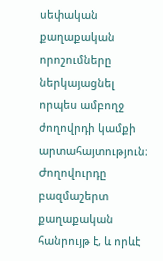սեփական քաղաքական որոշումները ներկայացնել որպես ամբողջ ժողովրդի կամքի արտահայտություն։ Ժողովուրդը բազմաշերտ քաղաքական հանրույթ է, և որևէ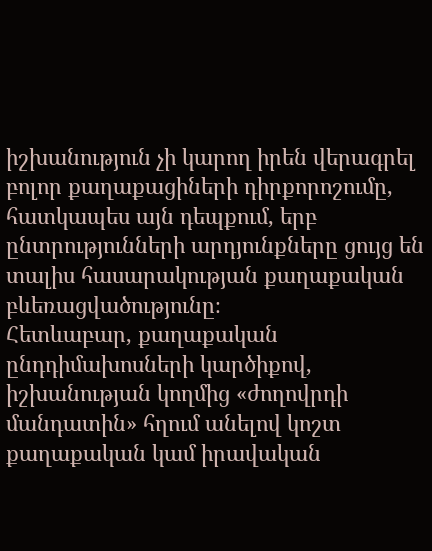իշխանություն չի կարող իրեն վերագրել բոլոր քաղաքացիների դիրքորոշումը, հատկապես այն դեպքում, երբ ընտրությունների արդյունքները ցույց են տալիս հասարակության քաղաքական բևեռացվածությունը։
Հետևաբար, քաղաքական ընդդիմախոսների կարծիքով, իշխանության կողմից «ժողովրդի մանդատին» հղում անելով կոշտ քաղաքական կամ իրավական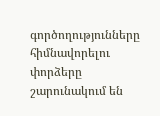գործողությունները հիմնավորելու փորձերը շարունակում են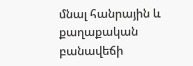մնալ հանրային և քաղաքական բանավեճի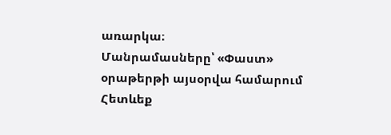առարկա։
Մանրամասները՝ «Փաստ» օրաթերթի այսօրվա համարում
Հետևեք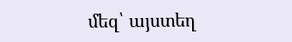մեզ՝ այստեղ